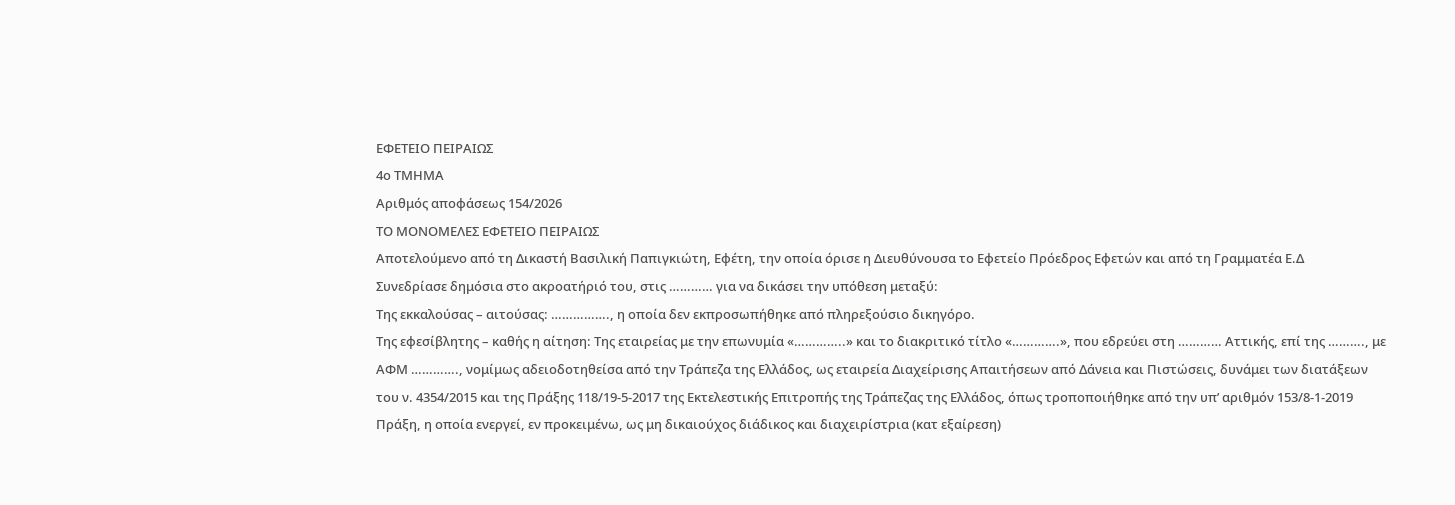ΕΦΕΤΕΙΟ ΠΕΙΡΑΙΩΣ
4ο ΤΜΗΜΑ
Αριθμός αποφάσεως 154/2026
ΤΟ ΜΟΝΟΜΕΛΕΣ ΕΦΕΤΕΙΟ ΠΕΙΡΑΙΩΣ
Αποτελούμενο από τη Δικαστή Βασιλική Παπιγκιώτη, Εφέτη, την οποία όρισε η Διευθύνουσα το Εφετείο Πρόεδρος Εφετών και από τη Γραμματέα Ε.Δ
Συνεδρίασε δημόσια στο ακροατήριό του, στις ………… για να δικάσει την υπόθεση μεταξύ:
Της εκκαλούσας – αιτούσας: ……………., η οποία δεν εκπροσωπήθηκε από πληρεξούσιο δικηγόρο.
Της εφεσίβλητης – καθής η αίτηση: Της εταιρείας με την επωνυμία «…………..» και το διακριτικό τίτλο «………….», που εδρεύει στη ………… Αττικής, επί της ………., με ΑΦΜ …………., νομίμως αδειοδοτηθείσα από την Τράπεζα της Ελλάδος, ως εταιρεία Διαχείρισης Απαιτήσεων από Δάνεια και Πιστώσεις, δυνάμει των διατάξεων του ν. 4354/2015 και της Πράξης 118/19-5-2017 της Εκτελεστικής Επιτροπής της Τράπεζας της Ελλάδος, όπως τροποποιήθηκε από την υπ’ αριθμόν 153/8-1-2019 Πράξη, η οποία ενεργεί, εν προκειμένω, ως μη δικαιούχος διάδικος και διαχειρίστρια (κατ εξαίρεση)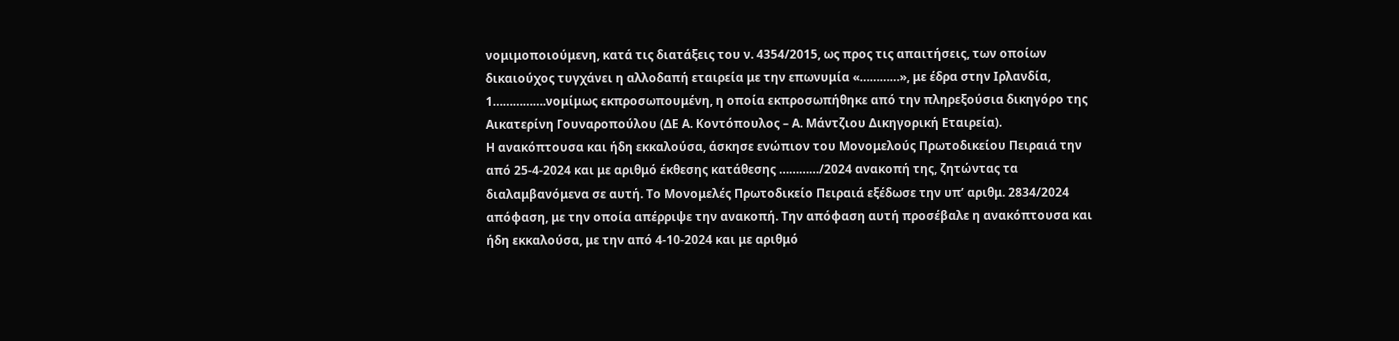νομιμοποιούμενη, κατά τις διατάξεις του ν. 4354/2015, ως προς τις απαιτήσεις, των οποίων δικαιούχος τυγχάνει η αλλοδαπή εταιρεία με την επωνυμία «…………», με έδρα στην Ιρλανδία, 1…………….νομίμως εκπροσωπουμένη, η οποία εκπροσωπήθηκε από την πληρεξούσια δικηγόρο της Αικατερίνη Γουναροπούλου (ΔΕ Α. Κοντόπουλος – Α. Μάντζιου Δικηγορική Εταιρεία).
Η ανακόπτουσα και ήδη εκκαλούσα, άσκησε ενώπιον του Μονομελούς Πρωτοδικείου Πειραιά την από 25-4-2024 και με αριθμό έκθεσης κατάθεσης …………/2024 ανακοπή της, ζητώντας τα διαλαμβανόμενα σε αυτή. Το Μονομελές Πρωτοδικείο Πειραιά εξέδωσε την υπ’ αριθμ. 2834/2024 απόφαση, με την οποία απέρριψε την ανακοπή. Την απόφαση αυτή προσέβαλε η ανακόπτουσα και ήδη εκκαλούσα, με την από 4-10-2024 και με αριθμό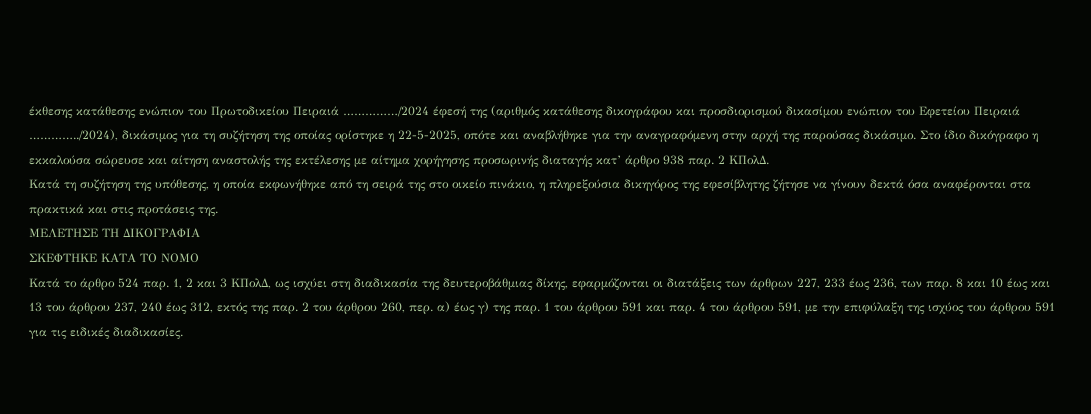έκθεσης κατάθεσης ενώπιον του Πρωτοδικείου Πειραιά ……………/2024 έφεσή της (αριθμός κατάθεσης δικογράφου και προσδιορισμού δικασίμου ενώπιον του Εφετείου Πειραιά …………../2024), δικάσιμος για τη συζήτηση της οποίας ορίστηκε η 22-5-2025, οπότε και αναβλήθηκε για την αναγραφόμενη στην αρχή της παρούσας δικάσιμο. Στο ίδιο δικόγραφο η εκκαλούσα σώρευσε και αίτηση αναστολής της εκτέλεσης με αίτημα χορήγησης προσωρινής διαταγής κατ’ άρθρο 938 παρ. 2 ΚΠολΔ.
Κατά τη συζήτηση της υπόθεσης, η οποία εκφωνήθηκε από τη σειρά της στο οικείο πινάκιο, η πληρεξούσια δικηγόρος της εφεσίβλητης ζήτησε να γίνουν δεκτά όσα αναφέρονται στα πρακτικά και στις προτάσεις της.
ΜΕΛΕΤΗΣΕ ΤΗ ΔΙΚΟΓΡΑΦΙΑ
ΣΚΕΦΤΗΚΕ ΚΑΤΑ ΤΟ ΝΟΜΟ
Κατά το άρθρο 524 παρ. 1, 2 και 3 ΚΠολΔ, ως ισχύει στη διαδικασία της δευτεροβάθμιας δίκης, εφαρμόζονται οι διατάξεις των άρθρων 227, 233 έως 236, των παρ. 8 και 10 έως και 13 του άρθρου 237, 240 έως 312, εκτός της παρ. 2 του άρθρου 260, περ. α) έως γ) της παρ. 1 του άρθρου 591 και παρ. 4 του άρθρου 591, με την επιφύλαξη της ισχύος του άρθρου 591 για τις ειδικές διαδικασίες.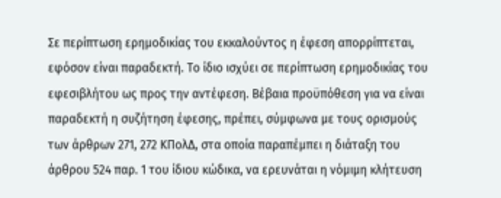Σε περίπτωση ερημοδικίας του εκκαλούντος η έφεση απορρίπτεται, εφόσον είναι παραδεκτή. Το ίδιο ισχύει σε περίπτωση ερημοδικίας του εφεσιβλήτου ως προς την αντέφεση. Βέβαια προϋπόθεση για να είναι παραδεκτή η συζήτηση έφεσης, πρέπει, σύμφωνα με τους ορισμούς των άρθρων 271, 272 ΚΠολΔ, στα οποία παραπέμπει η διάταξη του άρθρου 524 παρ. 1 του ίδιου κώδικα, να ερευνάται η νόμιμη κλήτευση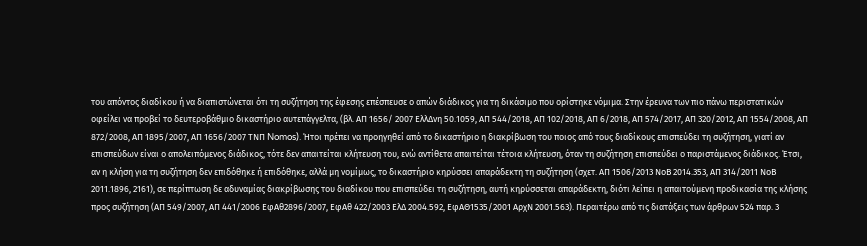του απόντος διαδίκου ή να διαπιστώνεται ότι τη συζήτηση της έφεσης επέσπευσε ο απών διάδικος για τη δικάσιμο που ορίστηκε νόμιμα. Στην έρευνα των πιο πάνω περιστατικών οφείλει να προβεί το δευτεροβάθμιο δικαστήριο αυτεπάγγελτα, (βλ. ΑΠ 1656/ 2007 ΕλλΔνη 50.1059, ΑΠ 544/2018, ΑΠ 102/2018, ΑΠ 6/2018, ΑΠ 574/2017, ΑΠ 320/2012, ΑΠ 1554/2008, ΑΠ 872/2008, ΑΠ 1895/2007, ΑΠ 1656/2007 ΤΝΠ Nomos). Ήτοι πρέπει να προηγηθεί από το δικαστήριο η διακρίβωση του ποιος από τους διαδίκους επισπεύδει τη συζήτηση, γιατί αν επισπεύδων είναι ο απολειπόμενος διάδικος, τότε δεν απαιτείται κλήτευση του, ενώ αντίθετα απαιτείται τέτοια κλήτευση, όταν τη συζήτηση επισπεύδει ο παριστάμενος διάδικος. Έτσι, αν η κλήση για τη συζήτηση δεν επιδόθηκε ή επιδόθηκε, αλλά μη νομίμως, το δικαστήριο κηρύσσει απαράδεκτη τη συζήτηση (σχετ. ΑΠ 1506/2013 ΝοΒ 2014.353, ΑΠ 314/2011 ΝοΒ 2011.1896, 2161), σε περίπτωση δε αδυναμίας διακρίβωσης του διαδίκου που επισπεύδει τη συζήτηση, αυτή κηρύσσεται απαράδεκτη, διότι λείπει η απαιτούμενη προδικασία της κλήσης προς συζήτηση (ΑΠ 549/2007, ΑΠ 441/2006 ΕφΑθ2896/2007, ΕφΑθ 422/2003 ΕλΔ 2004.592, ΕφΑΘ1535/2001 ΑρχΝ 2001.563). Περαιτέρω από τις διατάξεις των άρθρων 524 παρ. 3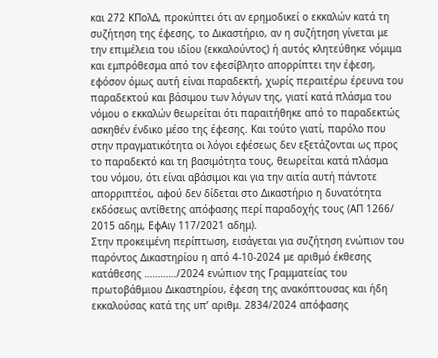και 272 ΚΠολΔ, προκύπτει ότι αν ερημοδικεί ο εκκαλών κατά τη συζήτηση της έφεσης, το Δικαστήριο, αν η συζήτηση γίνεται με την επιμέλεια του ιδίου (εκκαλούντος) ή αυτός κλητεύθηκε νόμιμα και εμπρόθεσμα από τον εφεσίβλητο απορρίπτει την έφεση, εφόσον όμως αυτή είναι παραδεκτή, χωρίς περαιτέρω έρευνα του παραδεκτού και βάσιμου των λόγων της, γιατί κατά πλάσμα του νόμου ο εκκαλών θεωρείται ότι παραιτήθηκε από το παραδεκτώς ασκηθέν ένδικο μέσο της έφεσης. Και τούτο γιατί, παρόλο που στην πραγματικότητα οι λόγοι εφέσεως δεν εξετάζονται ως προς το παραδεκτό και τη βασιμότητα τους, θεωρείται κατά πλάσμα του νόμου, ότι είναι αβάσιμοι και για την αιτία αυτή πάντοτε απορριπτέοι, αφού δεν δίδεται στο Δικαστήριο η δυνατότητα εκδόσεως αντίθετης απόφασης περί παραδοχής τους (ΑΠ 1266/ 2015 αδημ, ΕφΑιγ 117/2021 αδημ).
Στην προκειμένη περίπτωση, εισάγεται για συζήτηση ενώπιον του παρόντος Δικαστηρίου η από 4-10-2024 με αριθμό έκθεσης κατάθεσης …………/2024 ενώπιον της Γραμματείας του πρωτοβάθμιου Δικαστηρίου, έφεση της ανακόπτουσας και ήδη εκκαλούσας κατά της υπ’ αριθμ. 2834/2024 απόφασης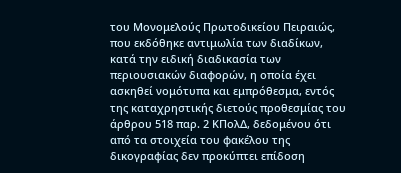του Μονομελούς Πρωτοδικείου Πειραιώς, που εκδόθηκε αντιμωλία των διαδίκων, κατά την ειδική διαδικασία των περιουσιακών διαφορών, η οποία έχει ασκηθεί νομότυπα και εμπρόθεσμα, εντός της καταχρηστικής διετούς προθεσμίας του άρθρου 518 παρ. 2 ΚΠολΔ, δεδομένου ότι από τα στοιχεία του φακέλου της δικογραφίας δεν προκύπτει επίδοση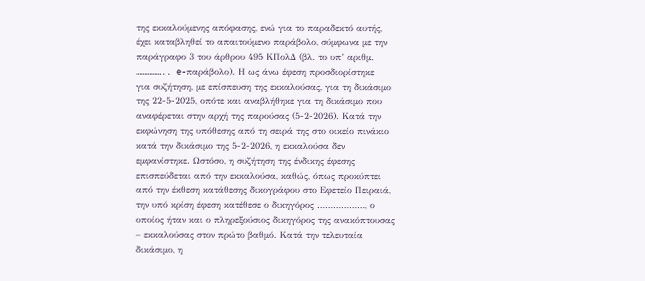της εκκαλούμενης απόφασης, ενώ για το παραδεκτό αυτής, έχει καταβληθεί το απαιτούμενο παράβολο, σύμφωνα με την παράγραφο 3 του άρθρου 495 ΚΠολΔ (βλ. το υπ’ αριθμ. …………….. e-παράβολο). Η ως άνω έφεση προσδιορίστηκε για συζήτηση, με επίσπευση της εκκαλούσας, για τη δικάσιμο της 22-5-2025, οπότε και αναβλήθηκε για τη δικάσιμο που αναφέρεται στην αρχή της παρούσας (5-2-2026). Κατά την εκφώνηση της υπόθεσης από τη σειρά της στο οικείο πινάκιο κατά την δικάσιμο της 5-2-2026, η εκκαλούσα δεν εμφανίστηκε. Ωστόσο, η συζήτηση της ένδικης έφεσης επισπεύδεται από την εκκαλούσα, καθώς, όπως προκύπτει από την έκθεση κατάθεσης δικογράφου στο Εφετείο Πειραιά, την υπό κρίση έφεση κατέθεσε ο δικηγόρος ………………, ο οποίος ήταν και ο πληρεξούσιος δικηγόρος της ανακόπτουσας – εκκαλούσας στον πρώτο βαθμό. Κατά την τελευταία δικάσιμο, η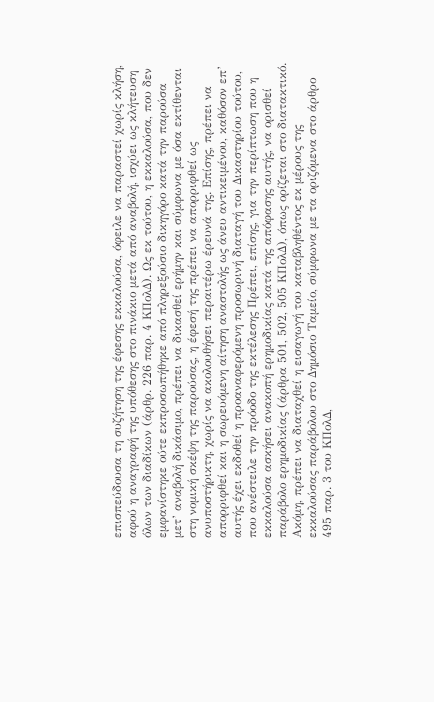επισπεύδουσα τη συζήτηση της έφεσης εκκαλούσα, όφειλε να παραστεί χωρίς κλήση, αφού η αναγραφή της υπόθεσης στο πινάκιο μετά από αναβολή, ισχύει ως κλήτευση όλων των διαδίκων (άρθρ. 226 παρ. 4 ΚΠολΔ). Ως εκ τούτου, η εκκαλούσα, που δεν εμφανίστηκε ούτε εκπροσωπήθηκε από πληρεξούσιο δικηγόρο κατά την παρούσα μετ’ αναβολή δικάσιμο, πρέπει να δικασθεί ερήμην και σύμφωνα με όσα εκτίθενται στη νομική σκέψη της παρούσας, η έφεσή της πρέπει να απορριφθεί ως ανυποστήρικτη, χωρίς να ακολουθήσει περαιτέρω έρευνά της. Επίσης, πρέπει να απορριφθεί και η σωρευόμενη αίτηση αναστολής ως άνευ αντικειμένου, καθόσον επ’ αυτής έχει εκδοθεί η προαναφερόμενη προσωρινή διαταγή του Δικαστηρίου τούτου, που ανέστειλε την πρόοδο της εκτέλεσης Πρέπει, επίσης, για την περίπτωση που η εκκαλούσα ασκήσει ανακοπή ερημοδικίας κατά της απόφασης αυτής, να ορισθεί παράβολο ερημοδικίας (άρθρα 501, 502, 505 ΚΠολΔ), όπως ορίζεται στο διατακτικό. Ακόμη, πρέπει να διαταχθεί η εισαγωγή του καταβληθέντος εκ μέρους της εκκαλούσας παράβολου στο Δημόσιο Ταμείο, σύμφωνα με τα οριζόμενα στο άρθρο 495 παρ. 3 του ΚΠολΔ,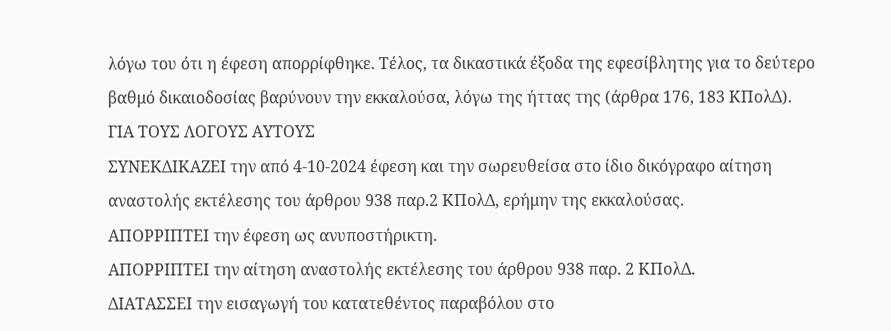λόγω του ότι η έφεση απορρίφθηκε. Τέλος, τα δικαστικά έξοδα της εφεσίβλητης για το δεύτερο βαθμό δικαιοδοσίας βαρύνουν την εκκαλούσα, λόγω της ήττας της (άρθρα 176, 183 ΚΠολΔ).
ΓΙΑ ΤΟΥΣ ΛΟΓΟΥΣ ΑΥΤΟΥΣ
ΣΥΝΕΚΔΙΚΑΖΕΙ την από 4-10-2024 έφεση και την σωρευθείσα στο ίδιο δικόγραφο αίτηση αναστολής εκτέλεσης του άρθρου 938 παρ.2 ΚΠολΔ, ερήμην της εκκαλούσας.
ΑΠΟΡΡΙΠΤΕΙ την έφεση ως ανυποστήρικτη.
ΑΠΟΡΡΙΠΤΕΙ την αίτηση αναστολής εκτέλεσης του άρθρου 938 παρ. 2 ΚΠολΔ.
ΔΙΑΤΑΣΣΕΙ την εισαγωγή του κατατεθέντος παραβόλου στο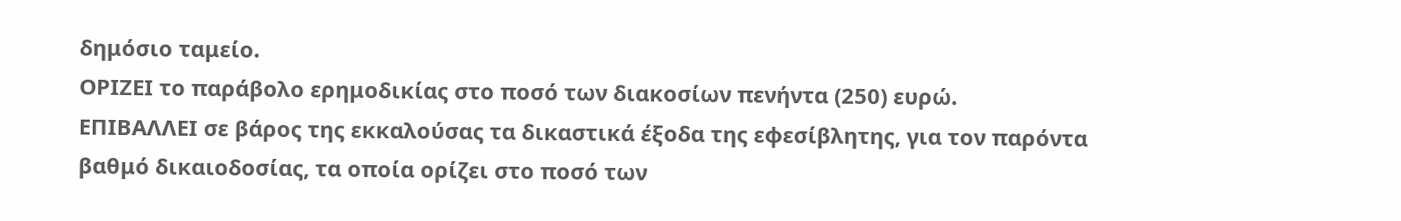δημόσιο ταμείο.
ΟΡΙΖΕΙ το παράβολο ερημοδικίας στο ποσό των διακοσίων πενήντα (250) ευρώ.
ΕΠΙΒΑΛΛΕΙ σε βάρος της εκκαλούσας τα δικαστικά έξοδα της εφεσίβλητης, για τον παρόντα βαθμό δικαιοδοσίας, τα οποία ορίζει στο ποσό των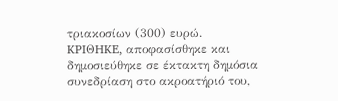τριακοσίων (300) ευρώ.
KPIΘHKE, αποφασίσθηκε και δημοσιεύθηκε σε έκτακτη δημόσια συνεδρίαση στο ακροατήριό του,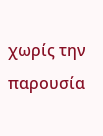χωρίς την παρουσία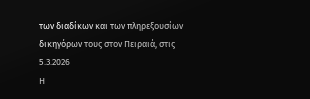των διαδίκων και των πληρεξουσίων δικηγόρων τους στον Πειραιά, στις 5.3.2026
Η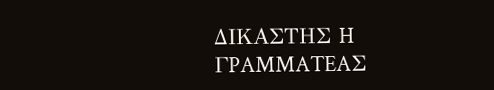ΔΙΚΑΣΤΗΣ H ΓPAMMATEAΣ